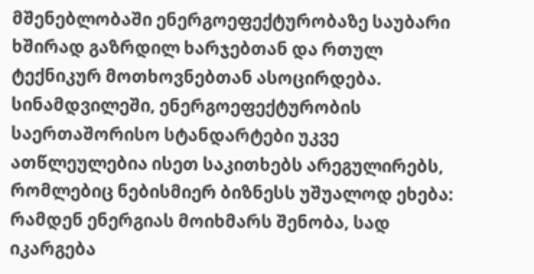მშენებლობაში ენერგოეფექტურობაზე საუბარი ხშირად გაზრდილ ხარჯებთან და რთულ ტექნიკურ მოთხოვნებთან ასოცირდება. სინამდვილეში, ენერგოეფექტურობის საერთაშორისო სტანდარტები უკვე ათწლეულებია ისეთ საკითხებს არეგულირებს, რომლებიც ნებისმიერ ბიზნესს უშუალოდ ეხება: რამდენ ენერგიას მოიხმარს შენობა, სად იკარგება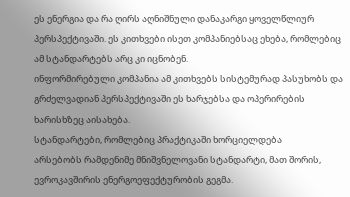ეს ენერგია და რა ღირს აღნიშნული დანაკარგი ყოველწლიურ პერსპექტივაში. ეს კითხვები ისეთ კომპანიებსაც ეხება, რომლებიც ამ სტანდარტებს არც კი იცნობენ.
ინფორმირებული კომპანია ამ კითხვებს სისტემურად პასუხობს და გრძელვადიან პერსპექტივაში ეს ხარჯებსა და ოპერირების ხარისხზეც აისახება.
სტანდარტები, რომლებიც პრაქტიკაში ხორციელდება
არსებობს რამდენიმე მნიშვნელოვანი სტანდარტი, მათ შორის, ევროკავშირის ენერგოეფექტურობის გეგმა.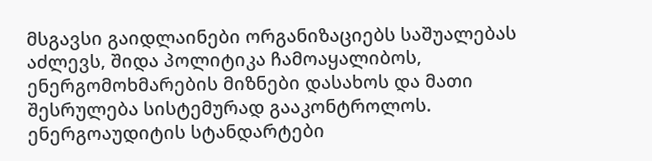მსგავსი გაიდლაინები ორგანიზაციებს საშუალებას აძლევს, შიდა პოლიტიკა ჩამოაყალიბოს, ენერგომოხმარების მიზნები დასახოს და მათი შესრულება სისტემურად გააკონტროლოს.
ენერგოაუდიტის სტანდარტები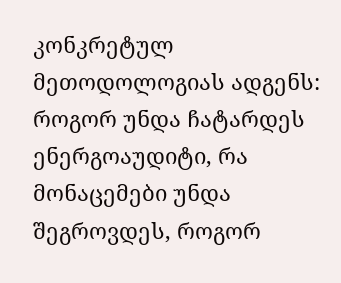კონკრეტულ მეთოდოლოგიას ადგენს: როგორ უნდა ჩატარდეს ენერგოაუდიტი, რა მონაცემები უნდა შეგროვდეს, როგორ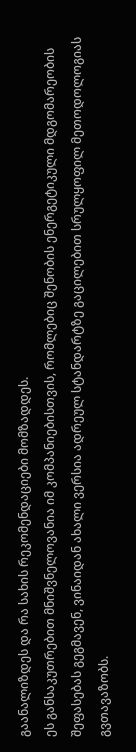გაანალიზდეს და რა სახის რეკომენდაციები მომზადდეს.
ეს განსაკუთრებით მნიშვნელოვანია იმ კომპანიებისთვის, რომლებიც შენობის ენერგეტიკული მდგომარეობის შეფასებას გეგმავენ, ვინაიდან ახალი ვერსია ადრეულ სტანდარტზე გაცილებით სრულყოფილ მეთოდოლოგიას გვთავაზობს.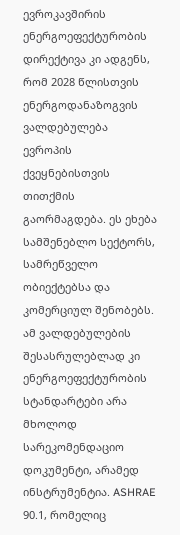ევროკავშირის ენერგოეფექტურობის დირექტივა კი ადგენს, რომ 2028 წლისთვის ენერგოდანაზოგვის ვალდებულება ევროპის ქვეყნებისთვის თითქმის გაორმაგდება. ეს ეხება სამშენებლო სექტორს, სამრეწველო ობიექტებსა და კომერციულ შენობებს. ამ ვალდებულების შესასრულებლად კი ენერგოეფექტურობის სტანდარტები არა მხოლოდ სარეკომენდაციო დოკუმენტი, არამედ ინსტრუმენტია. ASHRAE 90.1, რომელიც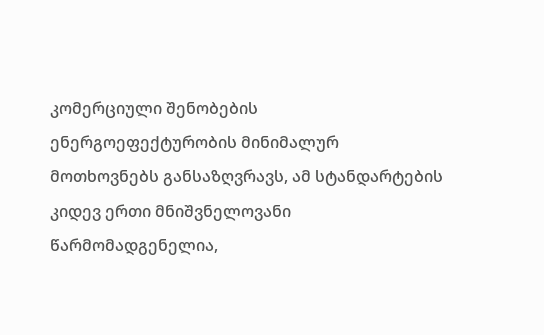კომერციული შენობების ენერგოეფექტურობის მინიმალურ მოთხოვნებს განსაზღვრავს, ამ სტანდარტების კიდევ ერთი მნიშვნელოვანი წარმომადგენელია,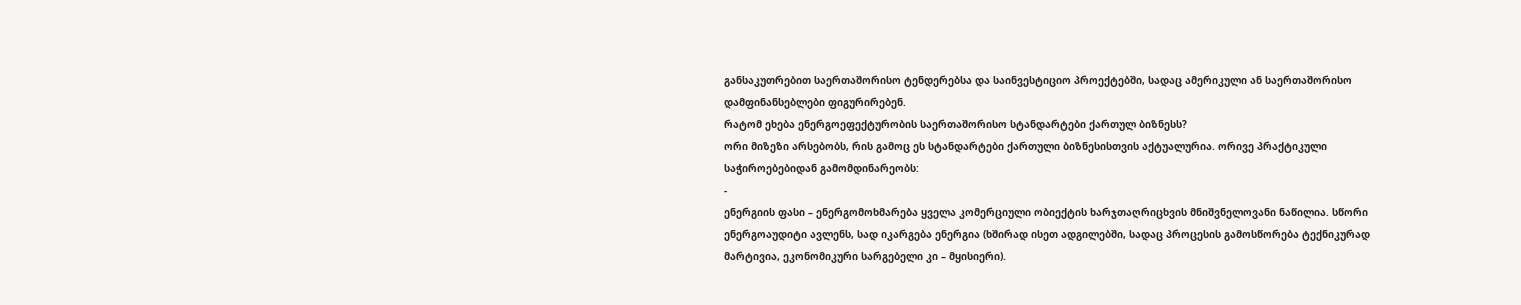განსაკუთრებით საერთაშორისო ტენდერებსა და საინვესტიციო პროექტებში, სადაც ამერიკული ან საერთაშორისო დამფინანსებლები ფიგურირებენ.
რატომ ეხება ენერგოეფექტურობის საერთაშორისო სტანდარტები ქართულ ბიზნესს?
ორი მიზეზი არსებობს, რის გამოც ეს სტანდარტები ქართული ბიზნესისთვის აქტუალურია. ორივე პრაქტიკული საჭიროებებიდან გამომდინარეობს:
-
ენერგიის ფასი – ენერგომოხმარება ყველა კომერციული ობიექტის ხარჯთაღრიცხვის მნიშვნელოვანი ნაწილია. სწორი ენერგოაუდიტი ავლენს, სად იკარგება ენერგია (ხშირად ისეთ ადგილებში, სადაც პროცესის გამოსწორება ტექნიკურად მარტივია, ეკონომიკური სარგებელი კი – მყისიერი).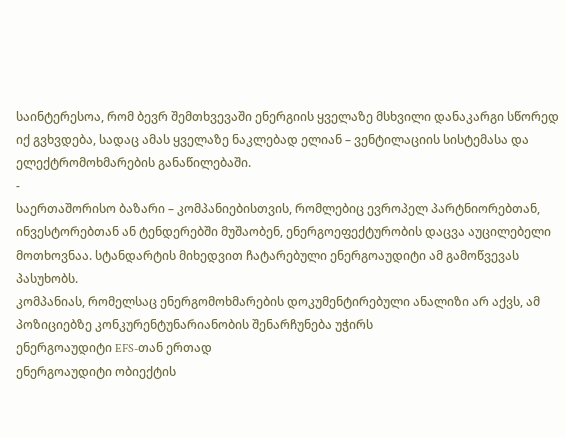საინტერესოა, რომ ბევრ შემთხვევაში ენერგიის ყველაზე მსხვილი დანაკარგი სწორედ იქ გვხვდება, სადაც ამას ყველაზე ნაკლებად ელიან – ვენტილაციის სისტემასა და ელექტრომოხმარების განაწილებაში.
-
საერთაშორისო ბაზარი – კომპანიებისთვის, რომლებიც ევროპელ პარტნიორებთან, ინვესტორებთან ან ტენდერებში მუშაობენ, ენერგოეფექტურობის დაცვა აუცილებელი მოთხოვნაა. სტანდარტის მიხედვით ჩატარებული ენერგოაუდიტი ამ გამოწვევას პასუხობს.
კომპანიას, რომელსაც ენერგომოხმარების დოკუმენტირებული ანალიზი არ აქვს, ამ პოზიციებზე კონკურენტუნარიანობის შენარჩუნება უჭირს
ენერგოაუდიტი EFS-თან ერთად
ენერგოაუდიტი ობიექტის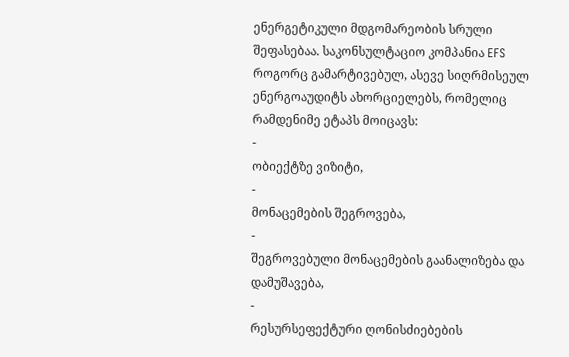ენერგეტიკული მდგომარეობის სრული შეფასებაა. საკონსულტაციო კომპანია EFS როგორც გამარტივებულ, ასევე სიღრმისეულ ენერგოაუდიტს ახორციელებს, რომელიც რამდენიმე ეტაპს მოიცავს:
-
ობიექტზე ვიზიტი,
-
მონაცემების შეგროვება,
-
შეგროვებული მონაცემების გაანალიზება და დამუშავება,
-
რესურსეფექტური ღონისძიებების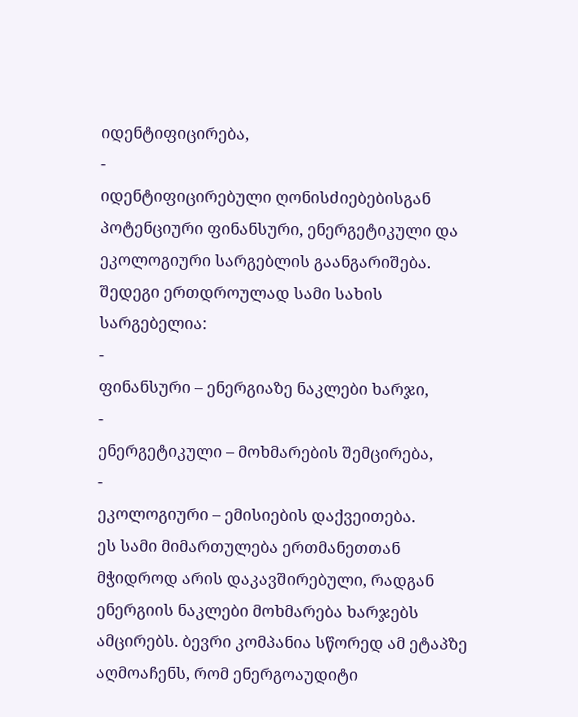იდენტიფიცირება,
-
იდენტიფიცირებული ღონისძიებებისგან პოტენციური ფინანსური, ენერგეტიკული და ეკოლოგიური სარგებლის გაანგარიშება.
შედეგი ერთდროულად სამი სახის სარგებელია:
-
ფინანსური – ენერგიაზე ნაკლები ხარჯი,
-
ენერგეტიკული – მოხმარების შემცირება,
-
ეკოლოგიური – ემისიების დაქვეითება.
ეს სამი მიმართულება ერთმანეთთან მჭიდროდ არის დაკავშირებული, რადგან ენერგიის ნაკლები მოხმარება ხარჯებს ამცირებს. ბევრი კომპანია სწორედ ამ ეტაპზე აღმოაჩენს, რომ ენერგოაუდიტი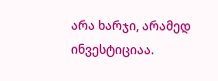არა ხარჯი, არამედ ინვესტიციაა.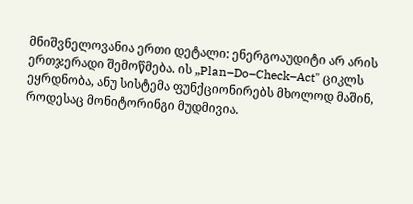მნიშვნელოვანია ერთი დეტალი: ენერგოაუდიტი არ არის ერთჯერადი შემოწმება. ის „Plan–Do–Check–Act" ციკლს ეყრდნობა, ანუ სისტემა ფუნქციონირებს მხოლოდ მაშინ, როდესაც მონიტორინგი მუდმივია.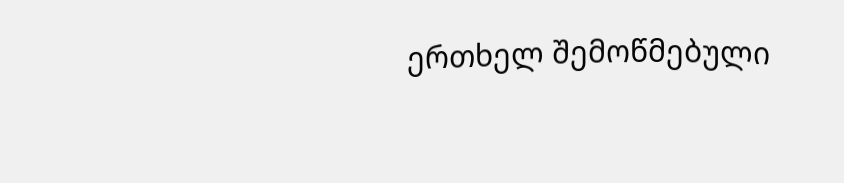ერთხელ შემოწმებული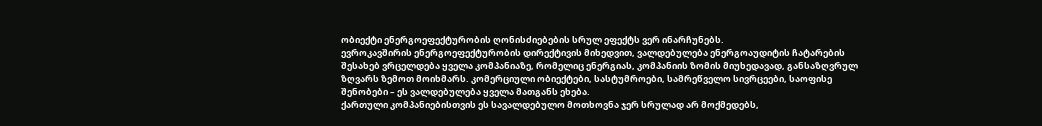ობიექტი ენერგოეფექტურობის ღონისძიებების სრულ ეფექტს ვერ ინარჩუნებს.
ევროკავშირის ენერგოეფექტურობის დირექტივის მიხედვით, ვალდებულება ენერგოაუდიტის ჩატარების შესახებ ვრცელდება ყველა კომპანიაზე, რომელიც ენერგიას, კომპანიის ზომის მიუხედავად, განსაზღვრულ ზღვარს ზემოთ მოიხმარს. კომერციული ობიექტები, სასტუმროები, სამრეწველო სივრცეები, საოფისე შენობები – ეს ვალდებულება ყველა მათგანს ეხება.
ქართული კომპანიებისთვის ეს სავალდებულო მოთხოვნა ჯერ სრულად არ მოქმედებს,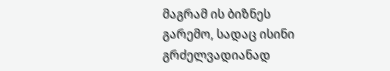მაგრამ ის ბიზნეს გარემო, სადაც ისინი გრძელვადიანად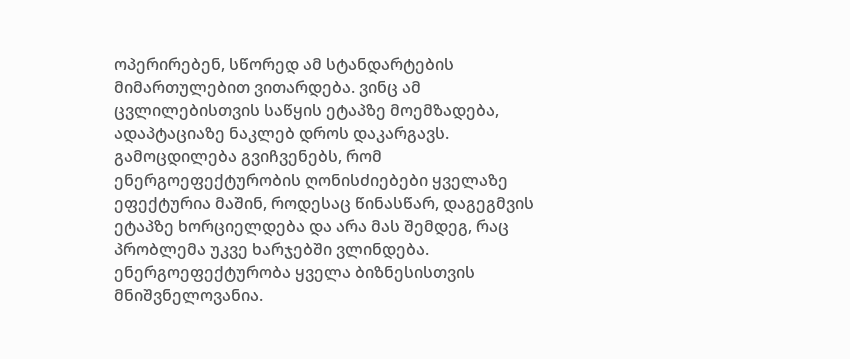ოპერირებენ, სწორედ ამ სტანდარტების მიმართულებით ვითარდება. ვინც ამ ცვლილებისთვის საწყის ეტაპზე მოემზადება, ადაპტაციაზე ნაკლებ დროს დაკარგავს. გამოცდილება გვიჩვენებს, რომ ენერგოეფექტურობის ღონისძიებები ყველაზე ეფექტურია მაშინ, როდესაც წინასწარ, დაგეგმვის ეტაპზე ხორციელდება და არა მას შემდეგ, რაც პრობლემა უკვე ხარჯებში ვლინდება.
ენერგოეფექტურობა ყველა ბიზნესისთვის მნიშვნელოვანია.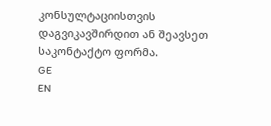კონსულტაციისთვის დაგვიკავშირდით ან შეავსეთ საკონტაქტო ფორმა.
GE
EN